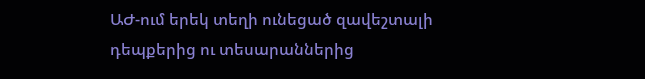ԱԺ-ում երեկ տեղի ունեցած զավեշտալի դեպքերից ու տեսարաններից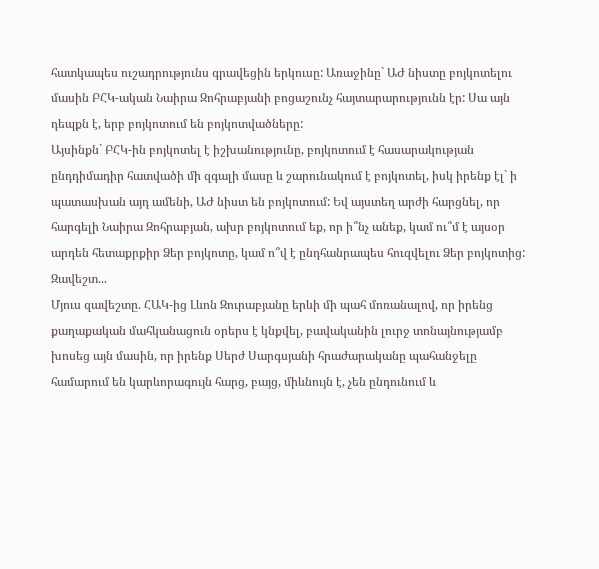հատկապես ուշադրությունս գրավեցին երկուսը: Առաջինը` ԱԺ նիստը բոյկոտելու մասին ԲՀԿ-ական Նաիրա Զոհրաբյանի բոցաշունչ հայտարարությունն էր: Սա այն դեպքն է, երբ բոյկոտում են բոյկոտվածները:
Այսինքն` ԲՀԿ-ին բոյկոտել է իշխանությունը, բոյկոտում է հասարակության ընդդիմադիր հատվածի մի զգալի մասը և շարունակում է բոյկոտել, իսկ իրենք էլ` ի պատասխան այդ ամենի, ԱԺ նիստ են բոյկոտում: Եվ այստեղ արժի հարցնել, որ հարգելի Նաիրա Զոհրաբյան, ախր բոյկոտում եք, որ ի՞նչ անեք, կամ ու՞մ է այսօր արդեն հետաքրքիր Ձեր բոյկոտը, կամ ո՞վ է ընդհանրապես հուզվելու Ձեր բոյկոտից:
Զավեշտ...
Մյուս զավեշտը. ՀԱԿ-ից Լևոն Զուրաբյանը երևի մի պահ մոռանալով, որ իրենց քաղաքական մահկանացուն օրերս է կնքվել, բավականին լուրջ տոնայնությամբ խոսեց այն մասին, որ իրենք Սերժ Սարգսյանի հրաժարականը պահանջելը համարում են կարևորագույն հարց, բայց, միևնույն է, չեն ընդունում և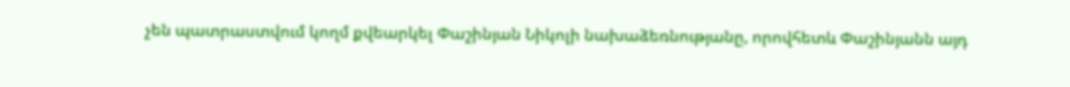չեն պատրաստվում կողմ քվեարկել Փաշինյան Նիկոլի նախաձեռնությանը, որովհետև Փաշինյանն այդ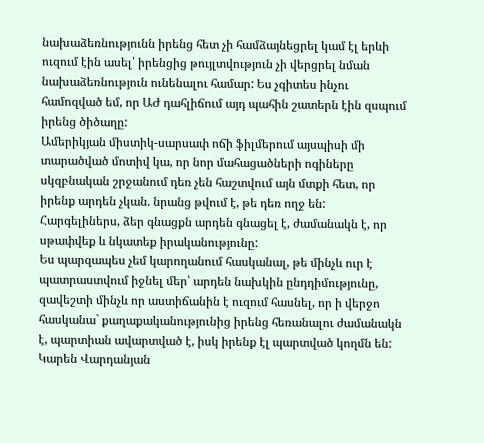նախաձեռնությունն իրենց հետ չի համձայնեցրել կամ էլ երևի ուզում էին ասել՝ իրենցից թույլտվություն չի վերցրել նման նախաձեռնություն ունենալու համար: Ես չգիտես ինչու համոզված եմ, որ ԱԺ դահլիճում այդ պահին շատերն էին զսպում իրենց ծիծաղը:
Ամերիկյան միստիկ-սարսափ ոճի ֆիլմերում այսպիսի մի տարածված մոտիվ կա, որ նոր մահացածների ոգիները սկզբնական շրջանում դեռ չեն հաշտվում այն մտքի հետ, որ իրենք արդեն չկան. նրանց թվում է, թե դեռ ողջ են: Հարգելիներս, ձեր գնացքն արդեն գնացել է, ժամանակն է, որ սթափվեք և նկատեք իրականությունը:
Ես պարզապես չեմ կարողանում հասկանալ, թե մինչև ուր է պատրաստվում իջնել մեր՝ արդեն նախկին ընդդիմությունը, զավեշտի մինչև որ աստիճանին է ուզում հասնել, որ ի վերջո հասկանա` քաղաքականությունից իրենց հեռանալու ժամանակն է, պարտիան ավարտված է, իսկ իրենք էլ պարտված կողմն են:
Կարեն Վարդանյան